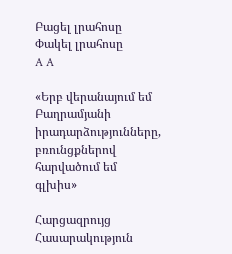Բացել լրահոսը Փակել լրահոսը
A A

«Երբ վերանայում եմ Բաղրամյանի իրադարձությունները, բռունցքներով հարվածում եմ գլխիս»

Հարցազրույց Հասարակություն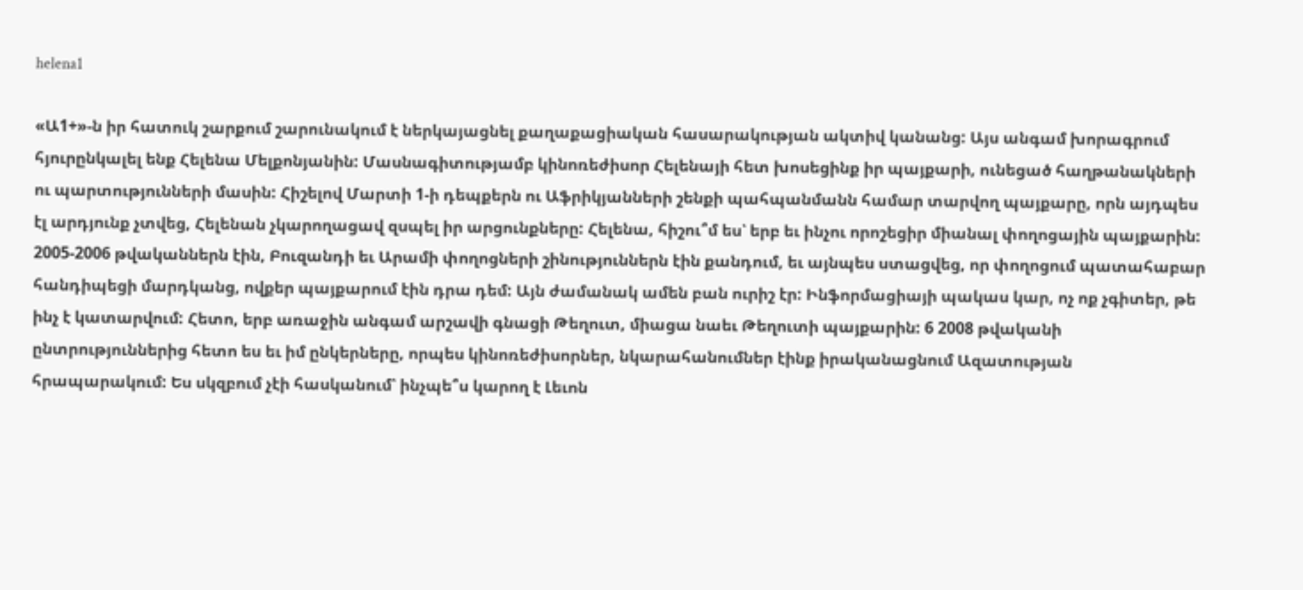helena1

«Ա1+»-ն իր հատուկ շարքում շարունակում է ներկայացնել քաղաքացիական հասարակության ակտիվ կանանց: Այս անգամ խորագրում հյուրընկալել ենք Հելենա Մելքոնյանին: Մասնագիտությամբ կինոռեժիսոր Հելենայի հետ խոսեցինք իր պայքարի, ունեցած հաղթանակների ու պարտությունների մասին: Հիշելով Մարտի 1-ի դեպքերն ու Աֆրիկյանների շենքի պահպանմանն համար տարվող պայքարը, որն այդպես էլ արդյունք չտվեց, Հելենան չկարողացավ զսպել իր արցունքները: Հելենա, հիշու՞մ ես՝ երբ եւ ինչու որոշեցիր միանալ փողոցային պայքարին: 2005-2006 թվականներն էին, Բուզանդի եւ Արամի փողոցների շինություններն էին քանդում, եւ այնպես ստացվեց, որ փողոցում պատահաբար հանդիպեցի մարդկանց, ովքեր պայքարում էին դրա դեմ: Այն ժամանակ ամեն բան ուրիշ էր: Ինֆորմացիայի պակաս կար, ոչ ոք չգիտեր, թե ինչ է կատարվում: Հետո, երբ առաջին անգամ արշավի գնացի Թեղուտ, միացա նաեւ Թեղուտի պայքարին: 6 2008 թվականի ընտրություններից հետո ես եւ իմ ընկերները, որպես կինոռեժիսորներ, նկարահանումներ էինք իրականացնում Ազատության հրապարակում: Ես սկզբում չէի հասկանում՝ ինչպե՞ս կարող է Լեւոն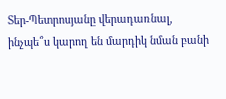Տեր-Պետրոսյանը վերադառնալ, ինչպե՞ս կարող են մարդիկ նման բանի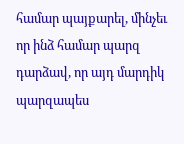համար պայքարել, մինչեւ որ ինձ համար պարզ դարձավ, որ այդ մարդիկ պարզապես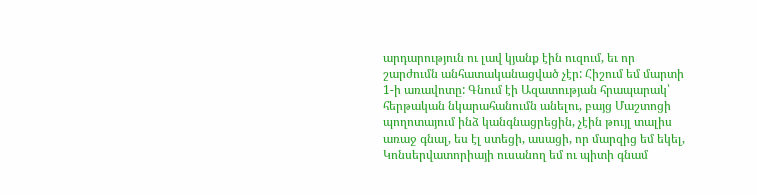արդարություն ու լավ կյանք էին ուզում, եւ որ շարժումն անհատականացված չէր: Հիշում եմ մարտի 1-ի առավոտը: Գնում էի Ազատության հրապարակ՝ հերթական նկարահանումն անելու, բայց Մաշտոցի պողոտայում ինձ կանգնացրեցին, չէին թույլ տալիս առաջ գնալ, ես էլ ստեցի, ասացի, որ մարզից եմ եկել, Կոնսերվատորիայի ուսանող եմ ու պիտի գնամ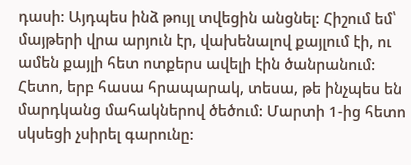դասի: Այդպես ինձ թույլ տվեցին անցնել: Հիշում եմ՝ մայթերի վրա արյուն էր, վախենալով քայլում էի, ու ամեն քայլի հետ ոտքերս ավելի էին ծանրանում: Հետո, երբ հասա հրապարակ, տեսա, թե ինչպես են մարդկանց մահակներով ծեծում: Մարտի 1-ից հետո սկսեցի չսիրել գարունը: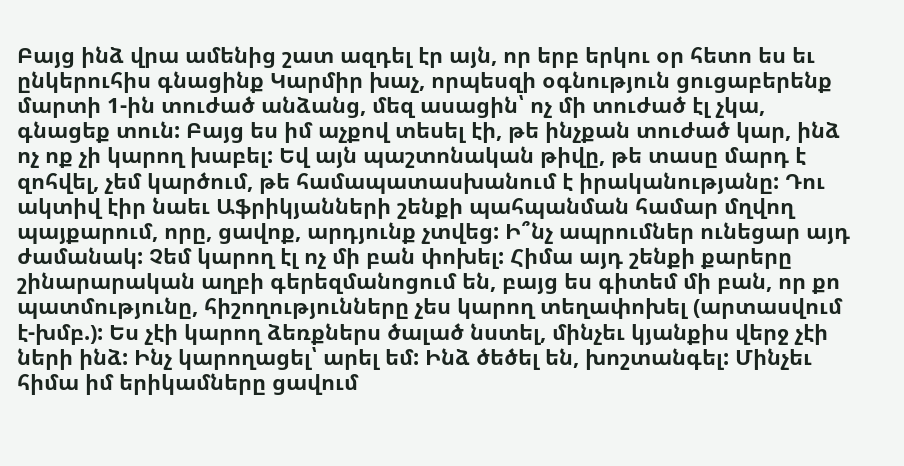Բայց ինձ վրա ամենից շատ ազդել էր այն, որ երբ երկու օր հետո ես եւ ընկերուհիս գնացինք Կարմիր խաչ, որպեսզի օգնություն ցուցաբերենք մարտի 1-ին տուժած անձանց, մեզ ասացին՝ ոչ մի տուժած էլ չկա, գնացեք տուն: Բայց ես իմ աչքով տեսել էի, թե ինչքան տուժած կար, ինձ ոչ ոք չի կարող խաբել: Եվ այն պաշտոնական թիվը, թե տասը մարդ է զոհվել, չեմ կարծում, թե համապատասխանում է իրականությանը: Դու ակտիվ էիր նաեւ Աֆրիկյանների շենքի պահպանման համար մղվող պայքարում, որը, ցավոք, արդյունք չտվեց: Ի՞նչ ապրումներ ունեցար այդ ժամանակ: Չեմ կարող էլ ոչ մի բան փոխել: Հիմա այդ շենքի քարերը շինարարական աղբի գերեզմանոցում են, բայց ես գիտեմ մի բան, որ քո պատմությունը, հիշողությունները չես կարող տեղափոխել (արտասվում է-խմբ.): Ես չէի կարող ձեռքներս ծալած նստել, մինչեւ կյանքիս վերջ չէի ների ինձ: Ինչ կարողացել՝ արել եմ: Ինձ ծեծել են, խոշտանգել: Մինչեւ հիմա իմ երիկամները ցավում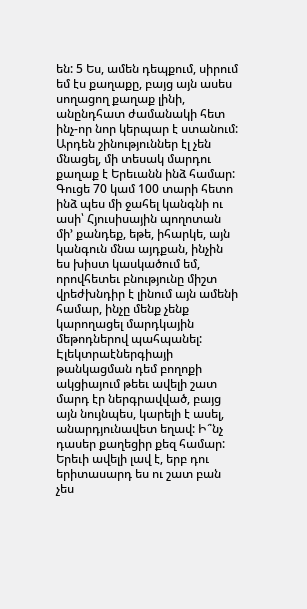են: 5 Ես, ամեն դեպքում, սիրում եմ էս քաղաքը, բայց այն ասես սողացող քաղաք լինի, անընդհատ ժամանակի հետ ինչ-որ նոր կերպար է ստանում: Արդեն շինություններ էլ չեն մնացել, մի տեսակ մարդու քաղաք է Երեւանն ինձ համար: Գուցե 70 կամ 100 տարի հետո ինձ պես մի ջահել կանգնի ու ասի՝ Հյուսիսային պողոտան մի’ քանդեք, եթե, իհարկե, այն կանգուն մնա այդքան, ինչին ես խիստ կասկածում եմ, որովհետեւ բնությունը միշտ վրեժխնդիր է լինում այն ամենի համար, ինչը մենք չենք կարողացել մարդկային մեթոդներով պահպանել: Էլեկտրաէներգիայի թանկացման դեմ բողոքի ակցիայում թեեւ ավելի շատ մարդ էր ներգրավված, բայց այն նույնպես, կարելի է ասել, անարդյունավետ եղավ: Ի՞նչ դասեր քաղեցիր քեզ համար: Երեւի ավելի լավ է, երբ դու երիտասարդ ես ու շատ բան չես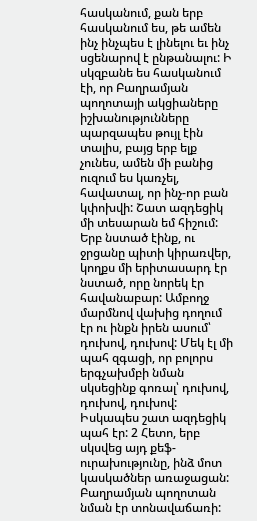հասկանում, քան երբ հասկանում ես, թե ամեն ինչ ինչպես է լինելու եւ ինչ սցենարով է ընթանալու: Ի սկզբանե ես հասկանում էի, որ Բաղրամյան պողոտայի ակցիաները իշխանությունները պարզապես թույլ էին տալիս, բայց երբ ելք չունես, ամեն մի բանից ուզում ես կառչել, հավատալ, որ ինչ-որ բան կփոխվի: Շատ ազդեցիկ մի տեսարան եմ հիշում: Երբ նստած էինք, ու ջրցանը պիտի կիրառվեր, կողքս մի երիտասարդ էր նստած, որը նորեկ էր հավանաբար: Ամբողջ մարմնով վախից դողում էր ու ինքն իրեն ասում՝ դուխով, դուխով: Մեկ էլ մի պահ զգացի, որ բոլորս երգչախմբի նման սկսեցինք գոռալ՝ դուխով, դուխով, դուխով: Իսկապես շատ ազդեցիկ պահ էր: 2 Հետո, երբ սկսվեց այդ քեֆ-ուրախությունը, ինձ մոտ կասկածներ առաջացան: Բաղրամյան պողոտան նման էր տոնավաճառի: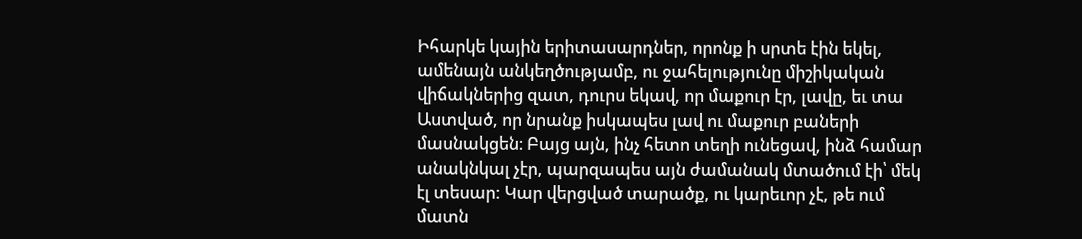Իհարկե կային երիտասարդներ, որոնք ի սրտե էին եկել, ամենայն անկեղծությամբ, ու ջահելությունը միշիկական վիճակներից զատ, դուրս եկավ, որ մաքուր էր, լավը, եւ տա Աստված, որ նրանք իսկապես լավ ու մաքուր բաների մասնակցեն։ Բայց այն, ինչ հետո տեղի ունեցավ, ինձ համար անակնկալ չէր, պարզապես այն ժամանակ մտածում էի՝ մեկ էլ տեսար: Կար վերցված տարածք, ու կարեւոր չէ, թե ում մատն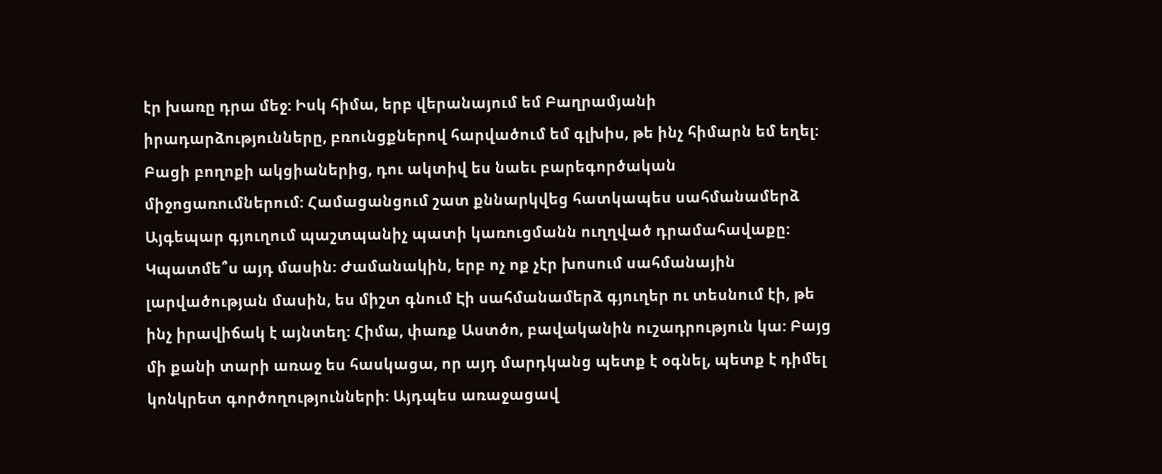էր խառը դրա մեջ: Իսկ հիմա, երբ վերանայում եմ Բաղրամյանի իրադարձությունները, բռունցքներով հարվածում եմ գլխիս, թե ինչ հիմարն եմ եղել: Բացի բողոքի ակցիաներից, դու ակտիվ ես նաեւ բարեգործական միջոցառումներում: Համացանցում շատ քննարկվեց հատկապես սահմանամերձ Այգեպար գյուղում պաշտպանիչ պատի կառուցմանն ուղղված դրամահավաքը: Կպատմե՞ս այդ մասին: Ժամանակին, երբ ոչ ոք չէր խոսում սահմանային լարվածության մասին, ես միշտ գնում Էի սահմանամերձ գյուղեր ու տեսնում էի, թե ինչ իրավիճակ է այնտեղ: Հիմա, փառք Աստծո, բավականին ուշադրություն կա: Բայց մի քանի տարի առաջ ես հասկացա, որ այդ մարդկանց պետք է օգնել, պետք է դիմել կոնկրետ գործողությունների: Այդպես առաջացավ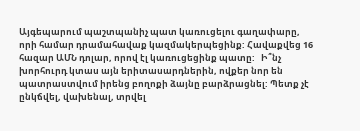Այգեպարում պաշտպանիչ պատ կառուցելու գաղափարը, որի համար դրամահավաք կազմակերպեցինք: Հավաքվեց 16 հազար ԱՄՆ դոլար, որով էլ կառուցեցինք պատը:   Ի՞նչ խորհուրդ կտաս այն երիտասարդներին, ովքեր նոր են պատրաստվում իրենց բողոքի ձայնը բարձրացնել: Պետք չէ ընկճվել, վախենալ, տրվել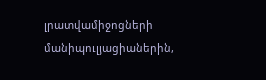լրատվամիջոցների մանիպուլյացիաներին,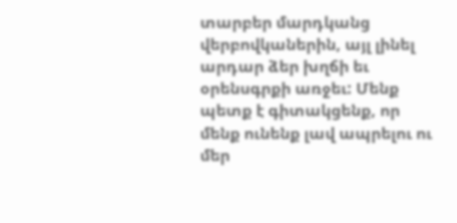տարբեր մարդկանց վերբովկաներին, այլ լինել արդար ձեր խղճի եւ օրենսգրքի առջեւ: Մենք պետք է գիտակցենք, որ մենք ունենք լավ ապրելու ու մեր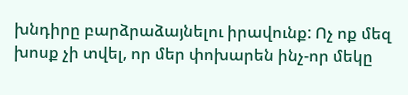խնդիրը բարձրաձայնելու իրավունք: Ոչ ոք մեզ խոսք չի տվել, որ մեր փոխարեն ինչ-որ մեկը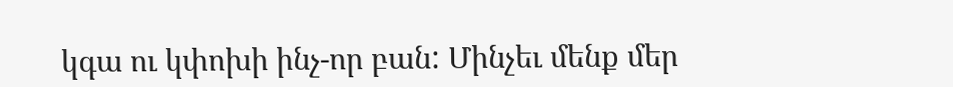կգա ու կփոխի ինչ-որ բան: Մինչեւ մենք մեր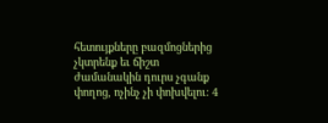հետույքները բազմոցներից չկտրենք եւ ճիշտ ժամանակին դուրս չգանք փողոց, ոչինչ չի փոխվելու: 4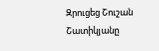Զրուցեց Շուշան Շատիկյանը